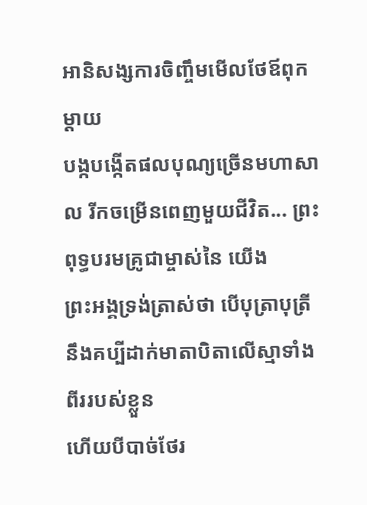អានិសង្សការចិញ្ចឹមមើលថែឪពុកម្ដាយ
បង្កបង្កើតផលបុណ្យច្រើនមហាសាល រីកចម្រើនពេញមួយជីវិត... ព្រះពុទ្ធបរមគ្រូជាម្ចាស់នៃ យើង
ព្រះអង្គទ្រង់ត្រាស់ថា បើបុត្រាបុត្រី នឹងគប្បីដាក់មាតាបិតាលើស្មាទាំងពីររបស់ខ្លួន
ហើយបីបាច់ថែរ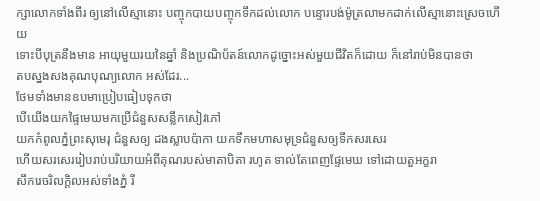ក្សាលោកទាំងពីរ ឲ្យនៅលើស្មានោះ បញ្ចុកបាយបញ្ចុកទឹកដល់លោក បន្ទោរបង់ម៉ូត្រលាមកដាក់លើស្មានោះស្រេចហើយ
ទោះបីបុត្រនឹងមាន អាយុមួយរយនៃឆ្នាំ និងប្រណិប័តន៍លោកដូច្នោះអស់មួយជីវិតក៏ដោយ ក៏នៅរាប់មិនបានថា
តបស្នងសងគុណបុណ្យលោក អស់ដែរ...
ថែមទាំងមានឧបមាប្រៀបធៀបទុកថា
បើយើងយកផ្ទៃមេឃមកប្រើជំនួសសន្លឹកសៀវភៅ
យកកំពូលភ្នំព្រះសុមេរុ ជំនួសឲ្យ ដងស្លាបប៉ាកា យកទឹកមហាសមុទ្រជំនួសឲ្យទឹកសរសេរ
ហើយសរសេររៀបរាប់បរិយាយអំពីគុណរបស់មាតាបិតា រហូត ទាល់តែពេញផ្ទែមេឃ ទៅដោយតួអក្ខរា
សឹករេចរិលក្ដិលអស់ទាំងភ្នំ រី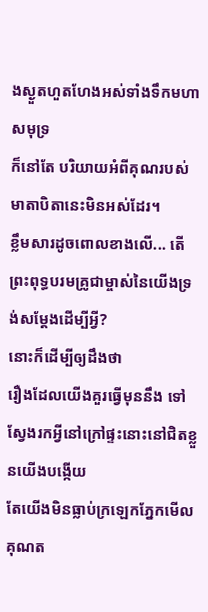ងស្ងួតហួតហែងអស់ទាំងទឹកមហាសមុទ្រ
ក៏នៅតែ បរិយាយអំពីគុណរបស់មាតាបិតានេះមិនអស់ដែរ។
ខ្លឹមសារដូចពោលខាងលើ... តើព្រះពុទ្ធបរមគ្រូជាម្ចាស់នៃយើងទ្រង់សម្តែងដើម្បីអ្វី?
នោះក៏ដើម្បីឲ្យដឹងថា
រឿងដែលយើងគួរធ្វើមុននឹង ទៅស្វែងរកអ្វីនៅក្រៅផ្ទះនោះនៅជិតខ្លួនយើងបង្កើយ
តែយើងមិនធ្លាប់ក្រឡេកភ្នែកមើលគុណត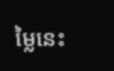ម្លៃនេះ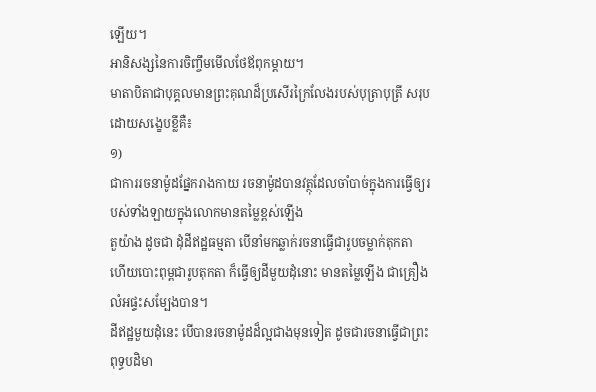ឡើយ។
អានិសង្សនៃការចិញ្ចឹមមើលថែឪពុកម្ដាយ។
មាតាបិតាជាបុគ្គលមានព្រះគុណដ៏ប្រសើរក្រៃលែងរបស់បុត្រាបុត្រី សរុបដោយសង្ខេបខ្លីគឺ៖
១)
ជាការរចនាម៉ូដផ្នែករាងកាយ រចនាម៉ូដបានវត្ថុដែលចាំបាច់ក្នុងការធ្វើឲ្យរបស់ទាំងឡាយក្នុងលោកមានតម្លៃខ្ពស់ឡើង
តួយ៉ាង ដូចជា ដុំដីឥដ្ឋធម្មតា បើនាំមកឆ្លាក់រចនាធ្វើជារូបចម្លាក់តុកតា
ហើយបោះពុម្ពជារូបតុកតា ក៏ធ្វើឲ្យដីមួយដុំនោះ មានតម្លៃឡើង ជាគ្រឿង លំអផ្ទះសម្បែងបាន។
ដីឥដ្ឋមួយដុំនេះ បើបានរចនាម៉ូដដ៏ល្អជាងមុនទៀត ដូចជារចនាធ្វើជាព្រះពុទ្ធបដិមា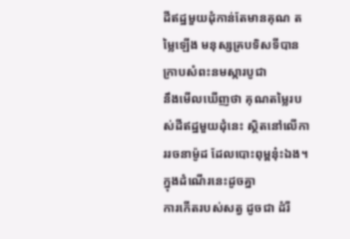ដីឥដ្ឋមួយដុំកាន់តែមានគុណ តម្លៃឡើង មនុស្សគ្របទិសទីបានក្រាបសំពះនមស្ការបូជា
នឹងមើលឃើញថា គុណតម្លៃរបស់ដីឥដ្ឋមួយដុំនេះ ស្ថិតនៅលើការរចនាម៉ូដ ដែលបោះពុម្ពនុ៎ះឯង។
ក្នុងដំណើរនេះដូចគ្នា
ការកើតរបស់សត្វ ដូចជា ដំរី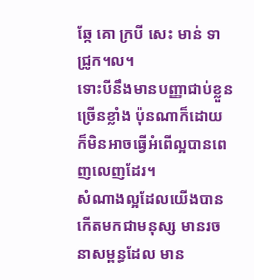ឆ្កែ គោ ក្របី សេះ មាន់ ទា ជ្រូក។ល។
ទោះបីនឹងមានបញ្ញាជាប់ខ្លួនច្រើនខ្លាំង ប៉ុនណាក៏ដោយ ក៏មិនអាចធ្វើអំពើល្អបានពេញលេញដែរ។
សំណាងល្អដែលយើងបានកើតមកជាមនុស្ស មានរចនាសម្ពន្ធដែល មាន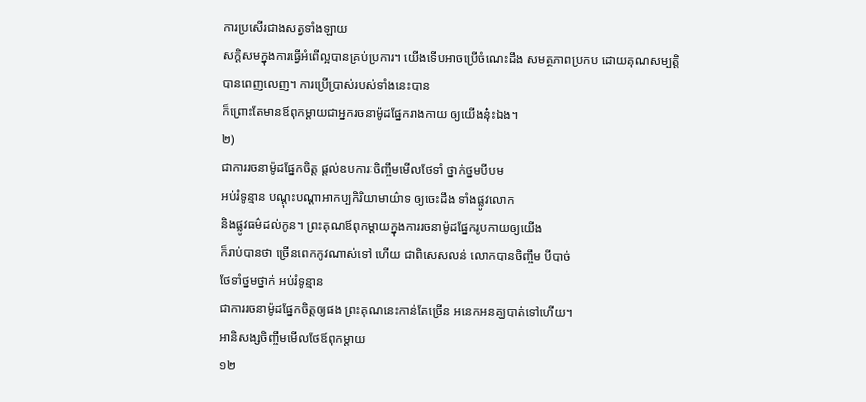ការប្រសើរជាងសត្វទាំងឡាយ
សក្ដិសមក្នុងការធ្វើអំពើល្អបានគ្រប់ប្រការ។ យើងទើបអាចប្រើចំណេះដឹង សមត្ថភាពប្រកប ដោយគុណសម្បត្តិបានពេញលេញ។ ការប្រើប្រាស់របស់ទាំងនេះបាន
ក៏ព្រោះតែមានឪពុកម្ដាយជាអ្នករចនាម៉ូដផ្នែករាងកាយ ឲ្យយើងនុ៎ះឯង។
២)
ជាការរចនាម៉ូដផ្នែកចិត្ត ផ្ដល់ឧបការៈចិញ្ចឹមមើលថែទាំ ថ្នាក់ថ្នមបីបម
អប់រំទូន្មាន បណ្ដុះបណ្ដាអាកប្បកិរិយាមាយ៌ាទ ឲ្យចេះដឹង ទាំងផ្លូវលោក
និងផ្លូវធម៌ដល់កូន។ ព្រះគុណឪពុកម្ដាយក្នុងការរចនាម៉ូដផ្នែករូបកាយឲ្យយើង
ក៏រាប់បានថា ច្រើនពេកកូវណាស់ទៅ ហើយ ជាពិសេសលន់ លោកបានចិញ្ចឹម បីបាច់
ថែទាំថ្នមថ្នាក់ អប់រំទូន្មាន
ជាការរចនាម៉ូដផ្នែកចិត្តឲ្យផង ព្រះគុណនេះកាន់តែច្រើន អនេកអនគ្ឃបាត់ទៅហើយ។
អានិសង្សចិញ្ចឹមមើលថែឪពុកម្ដាយ
១២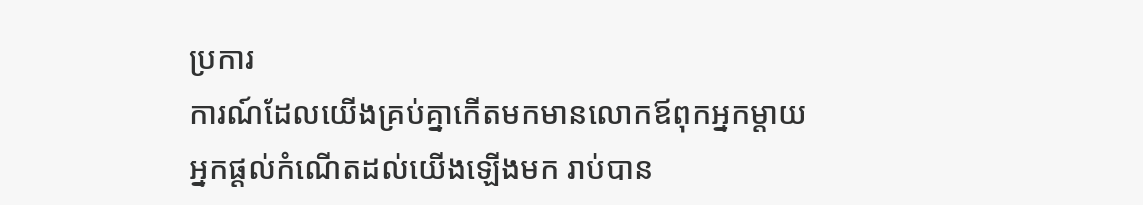ប្រការ
ការណ៍ដែលយើងគ្រប់គ្នាកើតមកមានលោកឪពុកអ្នកម្ដាយ
អ្នកផ្ដល់កំណើតដល់យើងឡើងមក រាប់បាន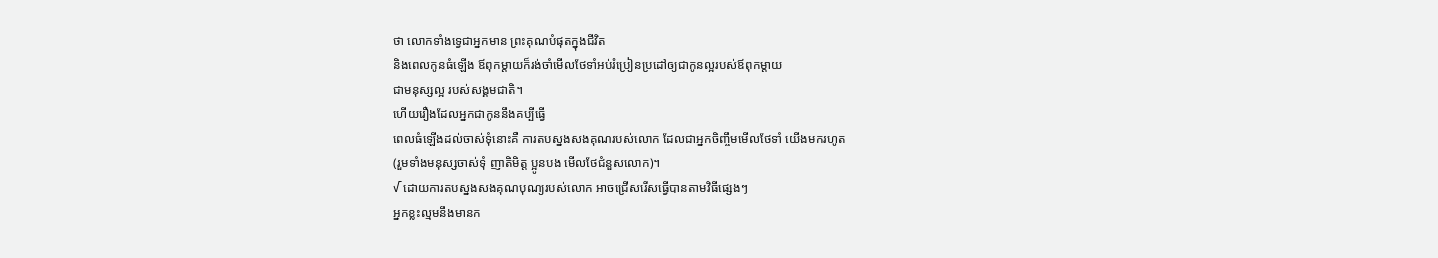ថា លោកទាំងទ្វេជាអ្នកមាន ព្រះគុណបំផុតក្នុងជីវិត
និងពេលកូនធំឡើង ឪពុកម្ដាយក៏រង់ចាំមើលថែទាំអប់រំប្រៀនប្រដៅឲ្យជាកូនល្អរបស់ឪពុកម្ដាយ
ជាមនុស្សល្អ របស់សង្គមជាតិ។
ហើយរឿងដែលអ្នកជាកូននឹងគប្បីធ្វើ
ពេលធំឡើងដល់ចាស់ទុំនោះគឺ ការតបស្នងសងគុណរបស់លោក ដែលជាអ្នកចិញ្ចឹមមើលថែទាំ យើងមករហូត
(រួមទាំងមនុស្សចាស់ទុំ ញាតិមិត្ត ប្អូនបង មើលថែជំនួសលោក)។
√ ដោយការតបស្នងសងគុណបុណ្យរបស់លោក អាចជ្រើសរើសធ្វើបានតាមវិធីផ្សេងៗ
អ្នកខ្លះល្មមនឹងមានក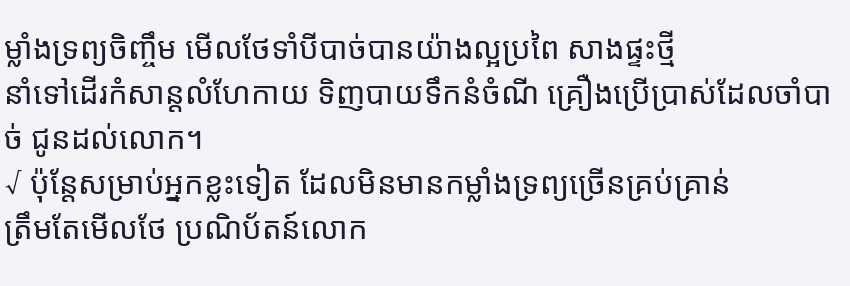ម្លាំងទ្រព្យចិញ្ចឹម មើលថែទាំបីបាច់បានយ៉ាងល្អប្រពៃ សាងផ្ទះថ្មី
នាំទៅដើរកំសាន្តលំហែកាយ ទិញបាយទឹកនំចំណី គ្រឿងប្រើប្រាស់ដែលចាំបាច់ ជូនដល់លោក។
√ ប៉ុន្តែសម្រាប់អ្នកខ្លះទៀត ដែលមិនមានកម្លាំងទ្រព្យច្រើនគ្រប់គ្រាន់
ត្រឹមតែមើលថែ ប្រណិប័តន៍លោក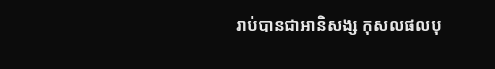រាប់បានជាអានិសង្ស កុសលផលបុ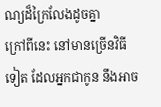ណ្យដ៏ក្រៃលែងដូចគ្នា
ក្រៅពីនេះ នៅមានច្រើនវិធីទៀត ដែលអ្នកជាកូន នឹងអាច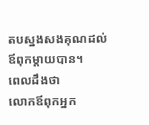តបស្នងសងគុណដល់ឪពុកម្ដាយបាន។
ពេលដឹងថា
លោកឪពុកអ្នក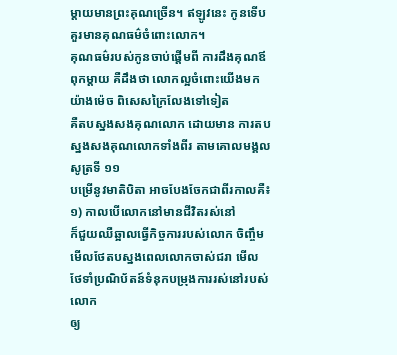ម្ដាយមានព្រះគុណច្រើន។ ឥឡូវនេះ កូនទើបគួរមានគុណធម៌ចំពោះលោក។
គុណធម៌របស់កូនចាប់ផ្ដើមពី ការដឹងគុណឪពុកម្ដាយ គឺដឹងថា លោកល្អចំពោះយើងមកយ៉ាងម៉េច ពិសេសក្រៃលែងទៅទៀត
គឺតបស្នងសងគុណលោក ដោយមាន ការតបស្នងសងគុណលោកទាំងពីរ តាមគោលមង្គលសូត្រទី ១១
បម្រើនូវមាតិបិតា អាចបែងចែកជាពីរកាលគឺ៖
១) កាលបើលោកនៅមានជីវិតរស់នៅ
ក៏ជួយឈឺឆ្អាលធ្វើកិច្ចការរបស់លោក ចិញ្ចឹមមើលថែតបស្នងពេលលោកចាស់ជរា មើល ថែទាំប្រណិប័តន៍ទំនុកបម្រុងការរស់នៅរបស់លោក
ឲ្យ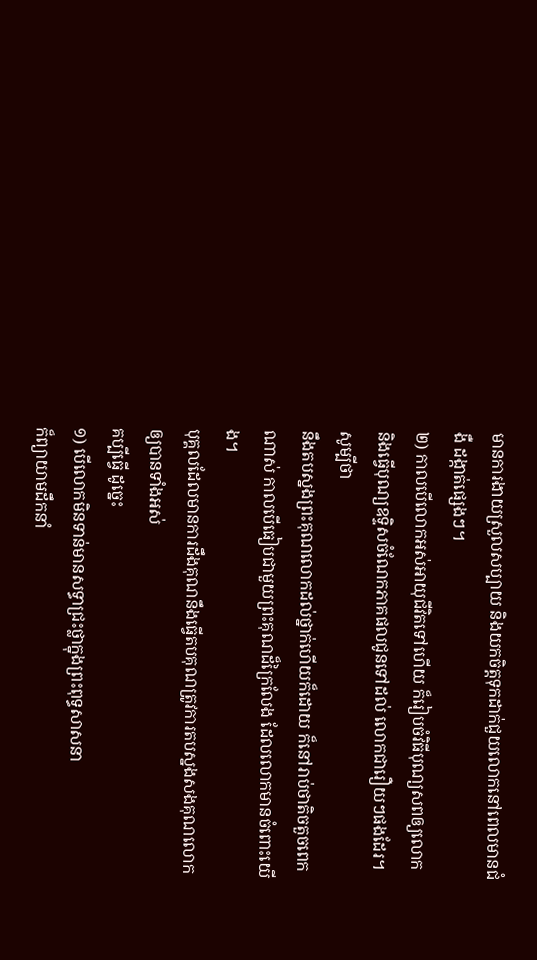មានការងាយស្រួលសប្បាយ និងយកចិត្តទុកដាក់ជួយលោកនៅពេលមានជំងឺ ដង្កាត់ផ្សេងៗ។
២) កាលបើលោកអស់អាយុជីវិតទៅហើយ ក៏រៀបចំវិធីបុណ្យសពឲ្យលោក
និងធ្វើបុណ្យឧទ្ទិសចំណែកភាគផលជូនទៅដល់ លោកជារឿយៗផងដែរ។
សូម្បីថា
នឹងតបស្នងព្រះគុណលោកដល់ថ្នាក់ហើយក៏ដោយ ក៏នៅរាប់ថាតិចតួចពេកណាស់ កាលបើធៀបជាមួយព្រះគុណដ៏ក្រៃលែង ដែលលោកមានចំពោះយើង។
បុគ្គលដែលមានការដឹងគុណនឹងធ្វើតបគុណត្រូវការតបស្នងសងគុណលោកឲ្យបានទាំងអស់
គប្បីធ្វើ ដូច្នេះ
១) បើលោកមិនទាន់មានសទ្ធាជ្រះថ្លាក្នុងព្រះពុទ្ធសាសនា
ក៏ព្យាយាមដឹកនាំ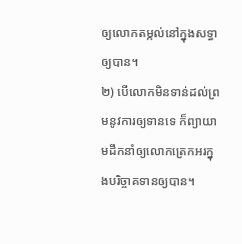ឲ្យលោកតម្កល់នៅក្នុងសទ្ធាឲ្យបាន។
២) បើលោកមិនទាន់ដល់ព្រមនូវការឲ្យទានទេ ក៏ព្យាយាមដឹកនាំឲ្យលោកត្រេកអរក្នុងបរិច្ចាគទានឲ្យបាន។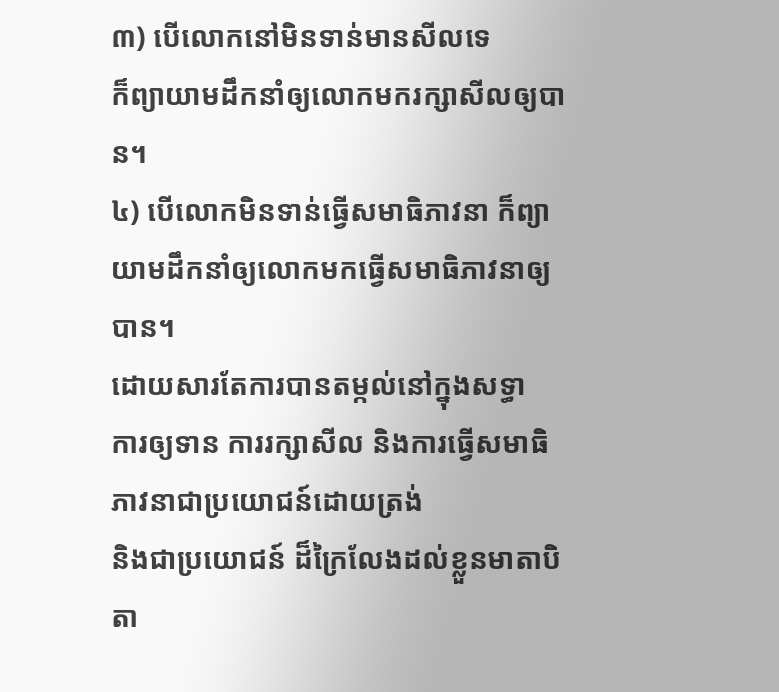៣) បើលោកនៅមិនទាន់មានសីលទេ
ក៏ព្យាយាមដឹកនាំឲ្យលោកមករក្សាសីលឲ្យបាន។
៤) បើលោកមិនទាន់ធ្វើសមាធិភាវនា ក៏ព្យាយាមដឹកនាំឲ្យលោកមកធ្វើសមាធិភាវនាឲ្យបាន។
ដោយសារតែការបានតម្កល់នៅក្នុងសទ្ធា
ការឲ្យទាន ការរក្សាសីល និងការធ្វើសមាធិភាវនាជាប្រយោជន៍ដោយត្រង់
និងជាប្រយោជន៍ ដ៏ក្រៃលែងដល់ខ្លួនមាតាបិតា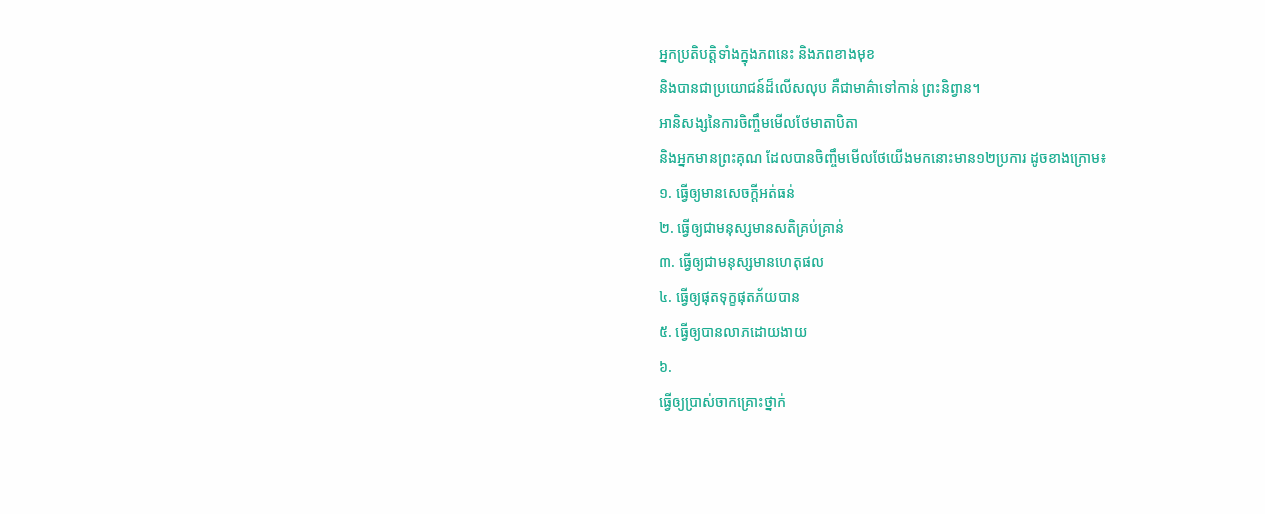អ្នកប្រតិបត្តិទាំងក្នុងភពនេះ និងភពខាងមុខ
និងបានជាប្រយោជន៍ដ៏លើសលុប គឺជាមាគ៌ាទៅកាន់ ព្រះនិព្វាន។
អានិសង្សនៃការចិញ្ចឹមមើលថែមាតាបិតា
និងអ្នកមានព្រះគុណ ដែលបានចិញ្ចឹមមើលថែយើងមកនោះមាន១២ប្រការ ដូចខាងក្រោម៖
១. ធ្វើឲ្យមានសេចក្ដីអត់ធន់
២. ធ្វើឲ្យជាមនុស្សមានសតិគ្រប់គ្រាន់
៣. ធ្វើឲ្យជាមនុស្សមានហេតុផល
៤. ធ្វើឲ្យផុតទុក្ខផុតភ័យបាន
៥. ធ្វើឲ្យបានលាភដោយងាយ
៦.
ធ្វើឲ្យប្រាស់ចាកគ្រោះថ្នាក់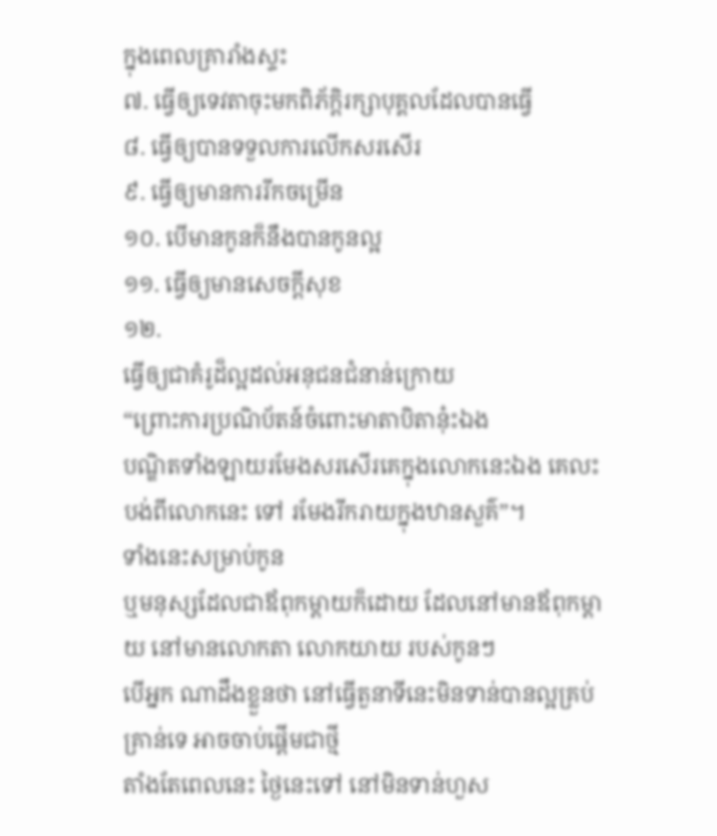ក្នុងពេលគ្រារាំងស្ទះ
៧. ធ្វើឲ្យទេវតាចុះមកពិភ័ក្ដិរក្សាបុគ្គលដែលបានធ្វើ
៨. ធ្វើឲ្យបានទទួលការលើកសរសើរ
៩. ធ្វើឲ្យមានការរីកចម្រើន
១០. បើមានកូនក៏នឹងបានកូនល្អ
១១. ធ្វើឲ្យមានសេចក្ដីសុខ
១២.
ធ្វើឲ្យជាគំរូដ៏ល្អដល់អនុជនជំនាន់ក្រោយ
“ព្រោះការប្រណិប័តន៍ចំពោះមាតាបិតានុ៎ះឯង
បណ្ឌិតទាំងឡាយរមែងសរសើរគេក្នុងលោកនេះឯង គេលះបង់ពីលោកនេះ ទៅ រមែងរីករាយក្នុងឋានសួគ៌”។
ទាំងនេះសម្រាប់កូន
ឬមនុស្សដែលជាឪពុកម្ដាយក៏ដោយ ដែលនៅមានឪពុកម្ដាយ នៅមានលោកតា លោកយាយ របស់កូនៗ
បើអ្នក ណាដឹងខ្លួនថា នៅធ្វើតួនាទីនេះមិនទាន់បានល្អគ្រប់គ្រាន់ទេ អាចចាប់ផ្ដើមជាថ្មី
តាំងតែពេលនេះ ថ្ងៃនេះទៅ នៅមិនទាន់ហួស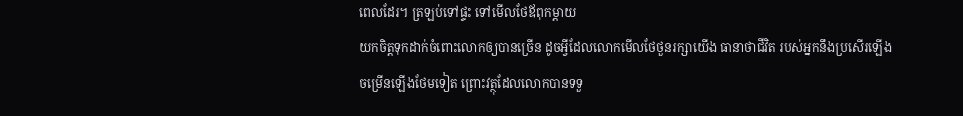ពេលដែរ។ ត្រឡប់ទៅផ្ទះ ទៅមើលថែឪពុកម្ដាយ
យកចិត្តទុកដាក់ចំពោះលោកឲ្យបានច្រើន ដូចអ្វីដែលលោកមើលថែថួនរក្សាយើង ធានាថាជីវិត របស់អ្នកនឹងប្រសើរឡើង
ចម្រើនឡើងថែមទៀត ព្រោះវត្ថុដែលលោកបានទទួ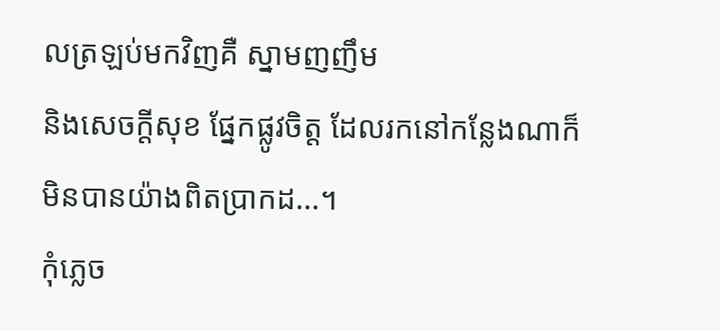លត្រឡប់មកវិញគឺ ស្នាមញញឹម
និងសេចក្ដីសុខ ផ្នែកផ្លូវចិត្ត ដែលរកនៅកន្លែងណាក៏មិនបានយ៉ាងពិតប្រាកដ...។
កុំភ្លេច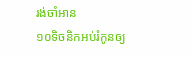រង់ចាំអាន
១០ទិចនិកអប់រំកូនឲ្យ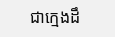ជាក្មេងដឹ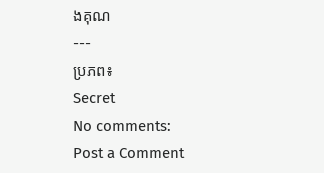ងគុណ
---
ប្រភព៖
Secret
No comments:
Post a Comment